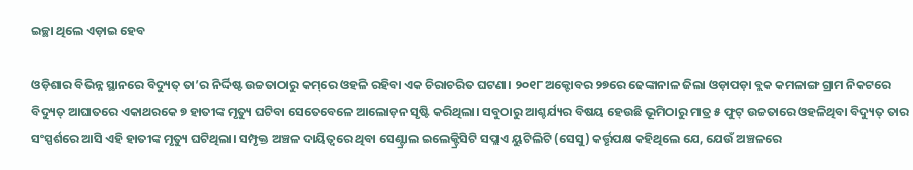ଇଚ୍ଛା ଥିଲେ ଏଡ଼ାଇ ହେବ

ଓଡ଼ିଶାର ବିଭିନ୍ନ ସ୍ଥାନରେ ବିଦ୍ୟୁତ୍‌ ତା’ର ନିର୍ଦ୍ଦିଷ୍ଟ ଉଚ୍ଚତାଠାରୁ କମ୍‌ରେ ଓହଳି ରହିବା ଏକ ଚିରାଚରିତ ଘଟଣା। ୨୦୧୮ ଅକ୍ଟୋବର ୨୭ରେ ଢେଙ୍କାନାଳ ଜିଲା ଓଡ଼ାପଡ଼ା ବ୍ଲକ କମଳାଙ୍ଗ ଗ୍ରାମ ନିକଟରେ ବିଦ୍ୟୁତ୍‌ ଆଘାତରେ ଏକାଥରକେ ୭ ହାତୀଙ୍କ ମୃତ୍ୟୁ ଘଟିବା ସେତେବେଳେ ଆଲୋଡ଼ନ ସୃଷ୍ଟି କରିଥିଲା। ସବୁଠାରୁ ଆଶ୍ଚର୍ଯ୍ୟର ବିଷୟ ହେଉଛି ଭୂମିଠାରୁ ମାତ୍ର ୫ ଫୁଟ୍‌ ଉଚ୍ଚତାରେ ଓହଳିଥିବା ବିଦ୍ୟୁତ୍‌ ତାର ସଂସ୍ପର୍ଶରେ ଆସି ଏହି ହାତୀଙ୍କ ମୃତ୍ୟୁ ଘଟିଥିଲା। ସମ୍ପୃକ୍ତ ଅଞ୍ଚଳ ଦାୟିତ୍ୱରେ ଥିବା ସେଣ୍ଟ୍ରାଲ ଇଲେକ୍ଟ୍ରିସିଟି ସପ୍ଲାଏ ୟୁଟିଲିଟି (ସେସୁ) କର୍ତ୍ତୃପକ୍ଷ କହିଥିଲେ ଯେ, ଯେଉଁ ଅଞ୍ଚଳରେ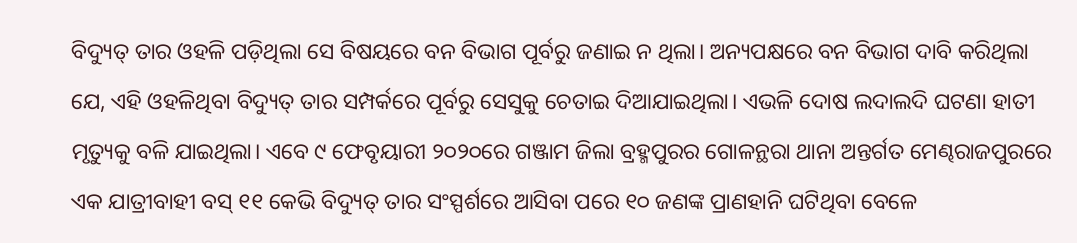ବିଦ୍ୟୁତ୍‌ ତାର ଓହଳି ପଡ଼ିଥିଲା ସେ ବିଷୟରେ ବନ ବିଭାଗ ପୂର୍ବରୁ ଜଣାଇ ନ ଥିଲା। ଅନ୍ୟପକ୍ଷରେ ବନ ବିଭାଗ ଦାବି କରିଥିଲା ଯେ, ଏହି ଓହଳିଥିବା ବିଦ୍ୟୁତ୍‌ ତାର ସମ୍ପର୍କରେ ପୂର୍ବରୁ ସେସୁକୁ ଚେତାଇ ଦିଆଯାଇଥିଲା। ଏଭଳି ଦୋଷ ଲଦାଲଦି ଘଟଣା ହାତୀ ମୃତ୍ୟୁକୁ ବଳି ଯାଇଥିଲା। ଏବେ ୯ ଫେବୃୟାରୀ ୨୦୨୦ରେ ଗଞ୍ଜାମ ଜିଲା ବ୍ରହ୍ମପୁରର ଗୋଳନ୍ଥରା ଥାନା ଅନ୍ତର୍ଗତ ମେଣ୍ଢରାଜପୁରରେ ଏକ ଯାତ୍ରୀବାହୀ ବସ୍‌ ୧୧ କେଭି ବିଦ୍ୟୁତ୍‌ ତାର ସଂସ୍ପର୍ଶରେ ଆସିବା ପରେ ୧୦ ଜଣଙ୍କ ପ୍ରାଣହାନି ଘଟିଥିବା ବେଳେ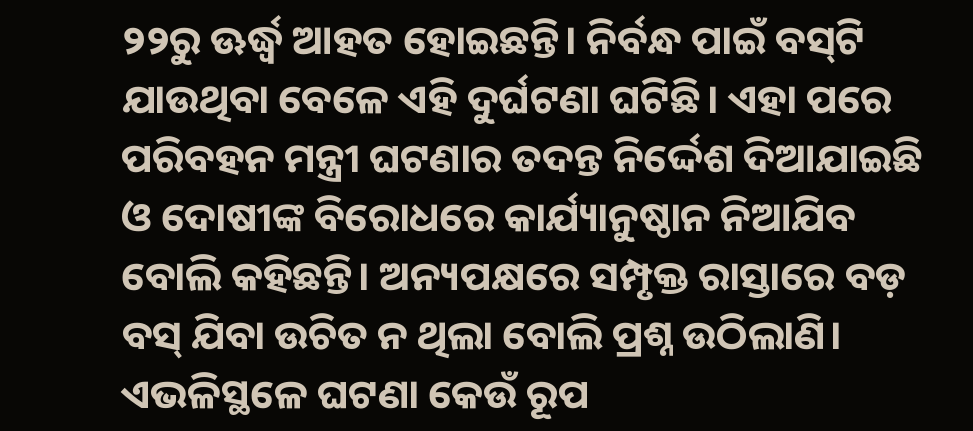୨୨ରୁ ଊର୍ଦ୍ଧ୍ୱ ଆହତ ହୋଇଛନ୍ତି। ନିର୍ବନ୍ଧ ପାଇଁ ବସ୍‌ଟି ଯାଉଥିବା ବେଳେ ଏହି ଦୁର୍ଘଟଣା ଘଟିଛି। ଏହା ପରେ ପରିବହନ ମନ୍ତ୍ରୀ ଘଟଣାର ତଦନ୍ତ ନିର୍ଦ୍ଦେଶ ଦିଆଯାଇଛି ଓ ଦୋଷୀଙ୍କ ବିରୋଧରେ କାର୍ଯ୍ୟାନୁଷ୍ଠାନ ନିଆଯିବ ବୋଲି କହିଛନ୍ତି। ଅନ୍ୟପକ୍ଷରେ ସମ୍ପୃକ୍ତ ରାସ୍ତାରେ ବଡ଼ ବସ୍‌ ଯିବା ଉଚିତ ନ ଥିଲା ବୋଲି ପ୍ରଶ୍ନ ଉଠିଲାଣି। ଏଭଳିସ୍ଥଳେ ଘଟଣା କେଉଁ ରୂପ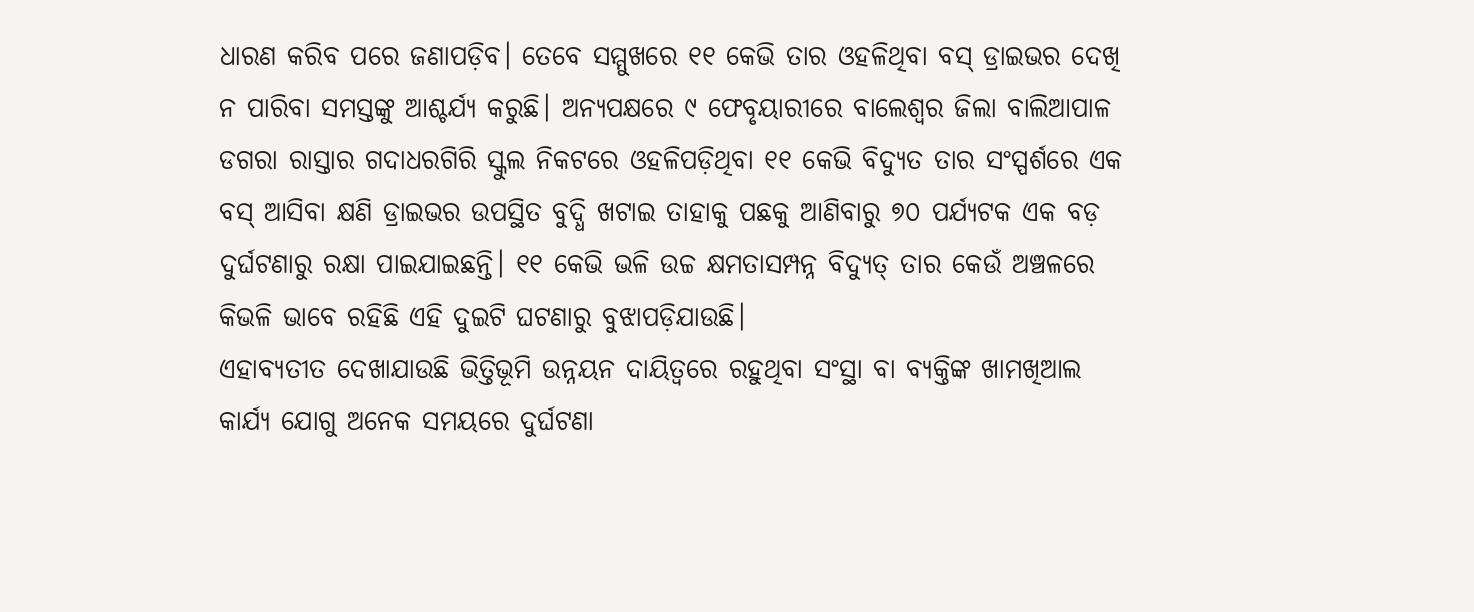ଧାରଣ କରିବ ପରେ ଜଣାପଡ଼ିବ। ତେବେ ସମ୍ମୁଖରେ ୧୧ କେଭି ତାର ଓହଳିଥିବା ବସ୍‌ ଡ୍ରାଇଭର ଦେଖି ନ ପାରିବା ସମସ୍ତଙ୍କୁ ଆଶ୍ଚର୍ଯ୍ୟ କରୁଛି। ଅନ୍ୟପକ୍ଷରେ ୯ ଫେବୃୟାରୀରେ ବାଲେଶ୍ୱର ଜିଲା ବାଲିଆପାଳ ଡଗରା ରାସ୍ତାର ଗଦାଧରଗିରି ସ୍କୁଲ ନିକଟରେ ଓହଳିପଡ଼ିଥିବା ୧୧ କେଭି ବିଦ୍ୟୁତ ତାର ସଂସ୍ପର୍ଶରେ ଏକ ବସ୍‌ ଆସିବା କ୍ଷଣି ଡ୍ରାଇଭର ଉପସ୍ଥିତ ବୁଦ୍ଧି ଖଟାଇ ତାହାକୁ ପଛକୁ ଆଣିବାରୁ ୭୦ ପର୍ଯ୍ୟଟକ ଏକ ବଡ଼ ଦୁର୍ଘଟଣାରୁ ରକ୍ଷା ପାଇଯାଇଛନ୍ତି। ୧୧ କେଭି ଭଳି ଉଚ୍ଚ କ୍ଷମତାସମ୍ପନ୍ନ ବିଦ୍ୟୁତ୍‌ ତାର କେଉଁ ଅଞ୍ଚଳରେ କିଭଳି ଭାବେ ରହିଛି ଏହି ଦୁଇଟି ଘଟଣାରୁ ବୁଝାପଡ଼ିଯାଉଛି।
ଏହାବ୍ୟତୀତ ଦେଖାଯାଉଛି ଭିତ୍ତିଭୂମି ଉନ୍ନୟନ ଦାୟିତ୍ୱରେ ରହୁଥିବା ସଂସ୍ଥା ବା ବ୍ୟକ୍ତିଙ୍କ ଖାମଖିଆଲ କାର୍ଯ୍ୟ ଯୋଗୁ ଅନେକ ସମୟରେ ଦୁର୍ଘଟଣା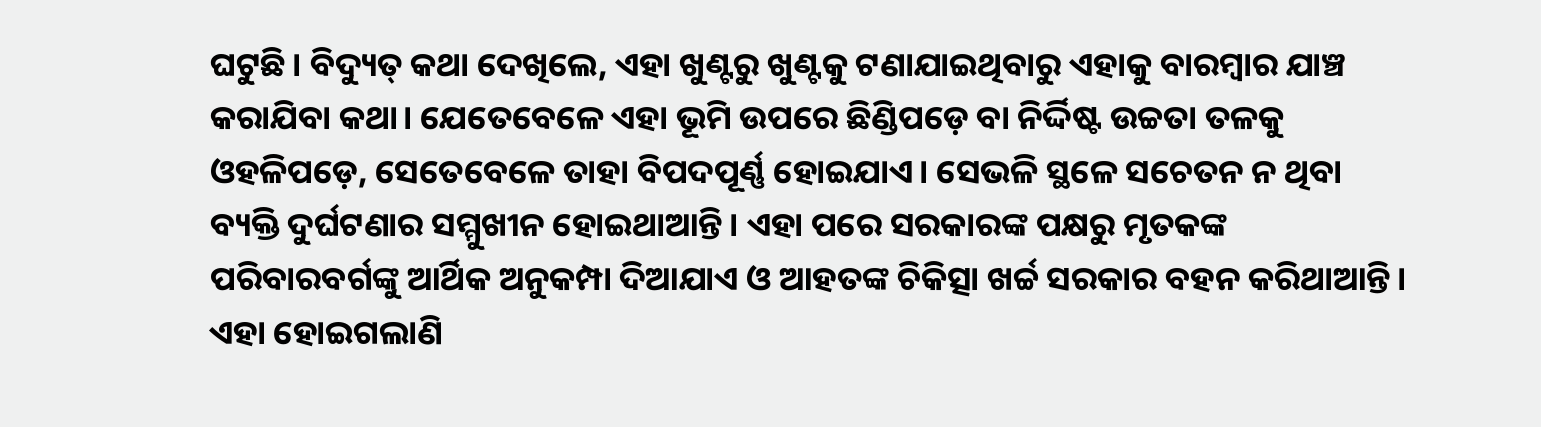ଘଟୁଛି। ବିଦ୍ୟୁତ୍‌ କଥା ଦେଖିଲେ, ଏହା ଖୁଣ୍ଟରୁ ଖୁଣ୍ଟକୁ ଟଣାଯାଇଥିବାରୁ ଏହାକୁ ବାରମ୍ବାର ଯାଞ୍ଚ କରାଯିବା କଥା। ଯେତେବେଳେ ଏହା ଭୂମି ଉପରେ ଛିଣ୍ଡିପଡ଼େ ବା ନିର୍ଦ୍ଦିଷ୍ଟ ଉଚ୍ଚତା ତଳକୁ ଓହଳିପଡ଼େ, ସେତେବେଳେ ତାହା ବିପଦପୂର୍ଣ୍ଣ ହୋଇଯାଏ। ସେଭଳି ସ୍ଥଳେ ସଚେତନ ନ ଥିବା ବ୍ୟକ୍ତି ଦୁର୍ଘଟଣାର ସମ୍ମୁଖୀନ ହୋଇଥାଆନ୍ତି। ଏହା ପରେ ସରକାରଙ୍କ ପକ୍ଷରୁ ମୃତକଙ୍କ ପରିବାରବର୍ଗଙ୍କୁ ଆର୍ଥିକ ଅନୁକମ୍ପା ଦିଆଯାଏ ଓ ଆହତଙ୍କ ଚିକିତ୍ସା ଖର୍ଚ୍ଚ ସରକାର ବହନ କରିଥାଆନ୍ତି। ଏହା ହୋଇଗଲାଣି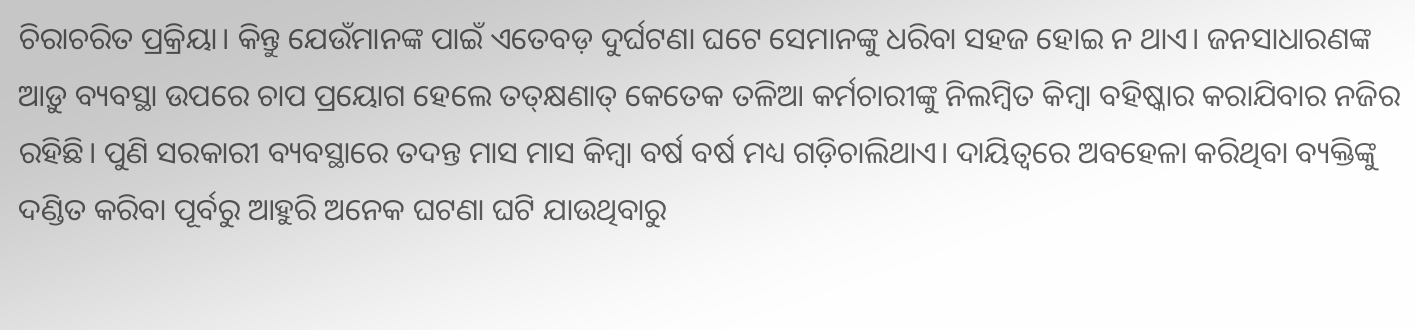ଚିରାଚରିତ ପ୍ରକ୍ରିୟା। କିନ୍ତୁ ଯେଉଁମାନଙ୍କ ପାଇଁ ଏତେବଡ଼ ଦୁର୍ଘଟଣା ଘଟେ ସେମାନଙ୍କୁ ଧରିବା ସହଜ ହୋଇ ନ ଥାଏ। ଜନସାଧାରଣଙ୍କ ଆଡ଼ୁ ବ୍ୟବସ୍ଥା ଉପରେ ଚାପ ପ୍ରୟୋଗ ହେଲେ ତତ୍‌କ୍ଷଣାତ୍‌ କେତେକ ତଳିଆ କର୍ମଚାରୀଙ୍କୁ ନିଲମ୍ବିତ କିମ୍ବା ବହିଷ୍କାର କରାଯିବାର ନଜିର ରହିଛି। ପୁଣି ସରକାରୀ ବ୍ୟବସ୍ଥାରେ ତଦନ୍ତ ମାସ ମାସ କିମ୍ବା ବର୍ଷ ବର୍ଷ ମଧ୍ୟ ଗଡ଼ିଚାଲିଥାଏ। ଦାୟିତ୍ୱରେ ଅବହେଳା କରିଥିବା ବ୍ୟକ୍ତିଙ୍କୁ ଦଣ୍ଡିତ କରିବା ପୂର୍ବରୁ ଆହୁରି ଅନେକ ଘଟଣା ଘଟି ଯାଉଥିବାରୁ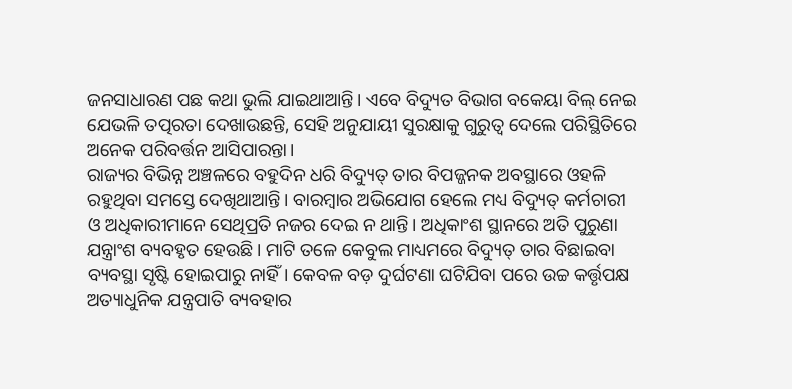ଜନସାଧାରଣ ପଛ କଥା ଭୁଲି ଯାଇଥାଆନ୍ତି। ଏବେ ବିଦ୍ୟୁତ ବିଭାଗ ବକେୟା ବିଲ୍‌ ନେଇ ଯେଭଳି ତତ୍ପରତା ଦେଖାଉଛନ୍ତି, ସେହି ଅନୁଯାୟୀ ସୁରକ୍ଷାକୁ ଗୁରୁତ୍ୱ ଦେଲେ ପରିସ୍ଥିତିରେ ଅନେକ ପରିବର୍ତ୍ତନ ଆସିପାରନ୍ତା।
ରାଜ୍ୟର ବିଭିନ୍ନ ଅଞ୍ଚଳରେ ବହୁଦିନ ଧରି ବିଦ୍ୟୁତ୍‌ ତାର ବିପଜ୍ଜନକ ଅବସ୍ଥାରେ ଓହଳି ରହୁଥିବା ସମସ୍ତେ ଦେଖିଥାଆନ୍ତି। ବାରମ୍ବାର ଅଭିଯୋଗ ହେଲେ ମଧ୍ୟ ବିଦ୍ୟୁତ୍‌ କର୍ମଚାରୀ ଓ ଅଧିକାରୀମାନେ ସେଥିପ୍ରତି ନଜର ଦେଇ ନ ଥାନ୍ତି। ଅଧିକାଂଶ ସ୍ଥାନରେ ଅତି ପୁରୁଣା ଯନ୍ତ୍ରାଂଶ ବ୍ୟବହୃତ ହେଉଛି। ମାଟି ତଳେ କେବୁଲ ମାଧ୍ୟମରେ ବିଦ୍ୟୁତ୍‌ ତାର ବିଛାଇବା ବ୍ୟବସ୍ଥା ସୃଷ୍ଟି ହୋଇପାରୁ ନାହିଁ। କେବଳ ବଡ଼ ଦୁର୍ଘଟଣା ଘଟିଯିବା ପରେ ଉଚ୍ଚ କର୍ତ୍ତୃପକ୍ଷ ଅତ୍ୟାଧୁନିକ ଯନ୍ତ୍ରପାତି ବ୍ୟବହାର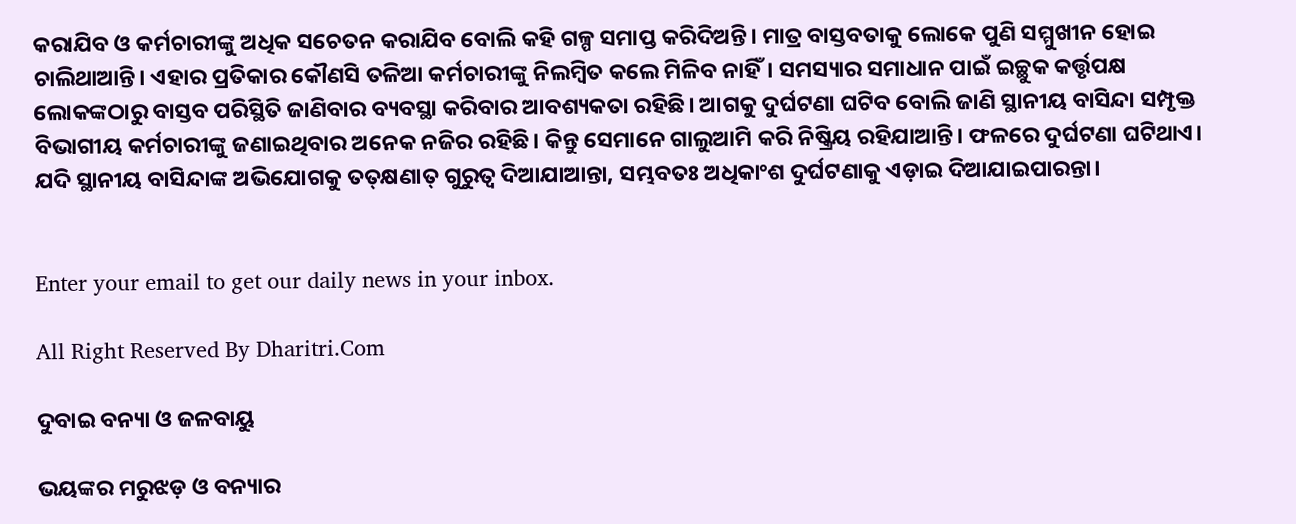କରାଯିବ ଓ କର୍ମଚାରୀଙ୍କୁ ଅଧିକ ସଚେତନ କରାଯିବ ବୋଲି କହି ଗଳ୍ପ ସମାପ୍ତ କରିଦିଅନ୍ତି। ମାତ୍ର ବାସ୍ତବତାକୁ ଲୋକେ ପୁଣି ସମ୍ମୁଖୀନ ହୋଇ ଚାଲିଥାଆନ୍ତି। ଏହାର ପ୍ରତିକାର କୌଣସି ତଳିଆ କର୍ମଚାରୀଙ୍କୁ ନିଲମ୍ବିତ କଲେ ମିଳିବ ନାହିଁ। ସମସ୍ୟାର ସମାଧାନ ପାଇଁ ଇଚ୍ଛୁକ କର୍ତ୍ତୃପକ୍ଷ ଲୋକଙ୍କଠାରୁ ବାସ୍ତବ ପରିସ୍ଥିତି ଜାଣିବାର ବ୍ୟବସ୍ଥା କରିବାର ଆବଶ୍ୟକତା ରହିଛି। ଆଗକୁ ଦୁର୍ଘଟଣା ଘଟିବ ବୋଲି ଜାଣି ସ୍ଥାନୀୟ ବାସିନ୍ଦା ସମ୍ପୃକ୍ତ ବିଭାଗୀୟ କର୍ମଚାରୀଙ୍କୁ ଜଣାଇଥିବାର ଅନେକ ନଜିର ରହିଛି। କିନ୍ତୁ ସେମାନେ ଗାଲୁଆମି କରି ନିଷ୍କ୍ରିୟ ରହିଯାଆନ୍ତି। ଫଳରେ ଦୁର୍ଘଟଣା ଘଟିଥାଏ। ଯଦି ସ୍ଥାନୀୟ ବାସିନ୍ଦାଙ୍କ ଅଭିଯୋଗକୁ ତତ୍‌କ୍ଷଣାତ୍‌ ଗୁରୁତ୍ୱ ଦିଆଯାଆନ୍ତା, ସମ୍ଭବତଃ ଅଧିକାଂଶ ଦୁର୍ଘଟଣାକୁ ଏଡ଼ାଇ ଦିଆଯାଇପାରନ୍ତା।


Enter your email to get our daily news in your inbox.

All Right Reserved By Dharitri.Com

ଦୁବାଇ ବନ୍ୟା ଓ ଜଳବାୟୁ

ଭୟଙ୍କର ମରୁଝଡ଼ ଓ ବନ୍ୟାର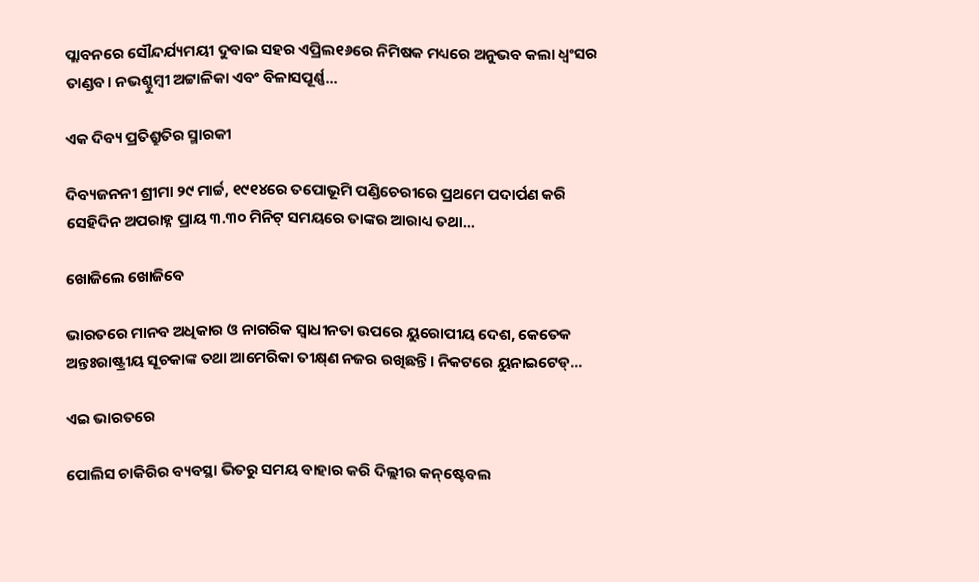ପ୍ଲାବନରେ ସୌନ୍ଦର୍ଯ୍ୟମୟୀ ଦୁବାଇ ସହର ଏପ୍ରିଲ୧୬ରେ ନିମିଷକ ମଧ୍ୟରେ ଅନୁଭବ କଲା ଧ୍ବଂସର ତାଣ୍ଡବ। ନଭଶ୍ଚୁମ୍ବୀ ଅଟ୍ଟାଳିକା ଏବଂ ବିଳାସପୂର୍ଣ୍ଣ...

ଏକ ଦିବ୍ୟ ପ୍ରତିଶ୍ରୁତିର ସ୍ମାରକୀ

ଦିବ୍ୟଜନନୀ ଶ୍ରୀମା ୨୯ ମାର୍ଚ୍ଚ, ୧୯୧୪ରେ ତପୋଭୂମି ପଣ୍ଡିଚେରୀରେ ପ୍ରଥମେ ପଦାର୍ପଣ କରି ସେହିଦିନ ଅପରାହ୍ନ ପ୍ରାୟ ୩.୩୦ ମିନିଟ୍‌ ସମୟରେ ତାଙ୍କର ଆରାଧ୍ୟ ତଥା...

ଖୋଜିଲେ ଖୋଜିବେ

ଭାରତରେ ମାନବ ଅଧିକାର ଓ ନାଗରିକ ସ୍ବାଧୀନତା ଉପରେ ୟୁରୋପୀୟ ଦେଶ, କେତେକ ଅନ୍ତଃରାଷ୍ଟ୍ରୀୟ ସୂଚକାଙ୍କ ତଥା ଆମେରିକା ତୀକ୍ଷ୍‌ଣ ନଜର ରଖିଛନ୍ତି। ନିକଟରେ ୟୁନାଇଟେଡ୍‌...

ଏଇ ଭାରତରେ

ପୋଲିସ ଚାକିରିର ବ୍ୟବସ୍ଥା ଭିତରୁ ସମୟ ବାହାର କରି ଦିଲ୍ଲୀର କନ୍‌ଷ୍ଟେବଲ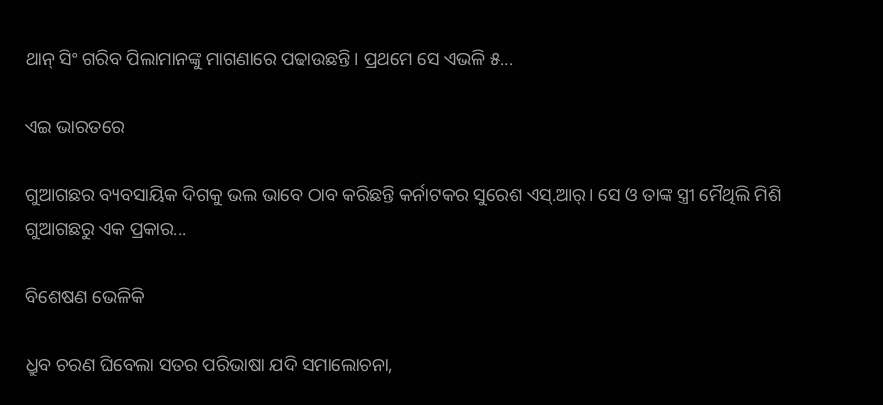ଥାନ୍‌ ସିଂ ଗରିବ ପିଲାମାନଙ୍କୁ ମାଗଣାରେ ପଢାଉଛନ୍ତି। ପ୍ରଥମେ ସେ ଏଭଳି ୫...

ଏଇ ଭାରତରେ

ଗୁଆଗଛର ବ୍ୟବସାୟିକ ଦିଗକୁ ଭଲ ଭାବେ ଠାବ କରିଛନ୍ତି କର୍ନାଟକର ସୁରେଶ ଏସ୍‌.ଆର୍‌। ସେ ଓ ତାଙ୍କ ସ୍ତ୍ରୀ ମୈଥିଲି ମିଶି ଗୁଆଗଛରୁ ଏକ ପ୍ରକାର...

ବିଶେଷଣ ଭେଳିକି

ଧ୍ରୁବ ଚରଣ ଘିବେଲା ସତର ପରିଭାଷା ଯଦି ସମାଲୋଚନା,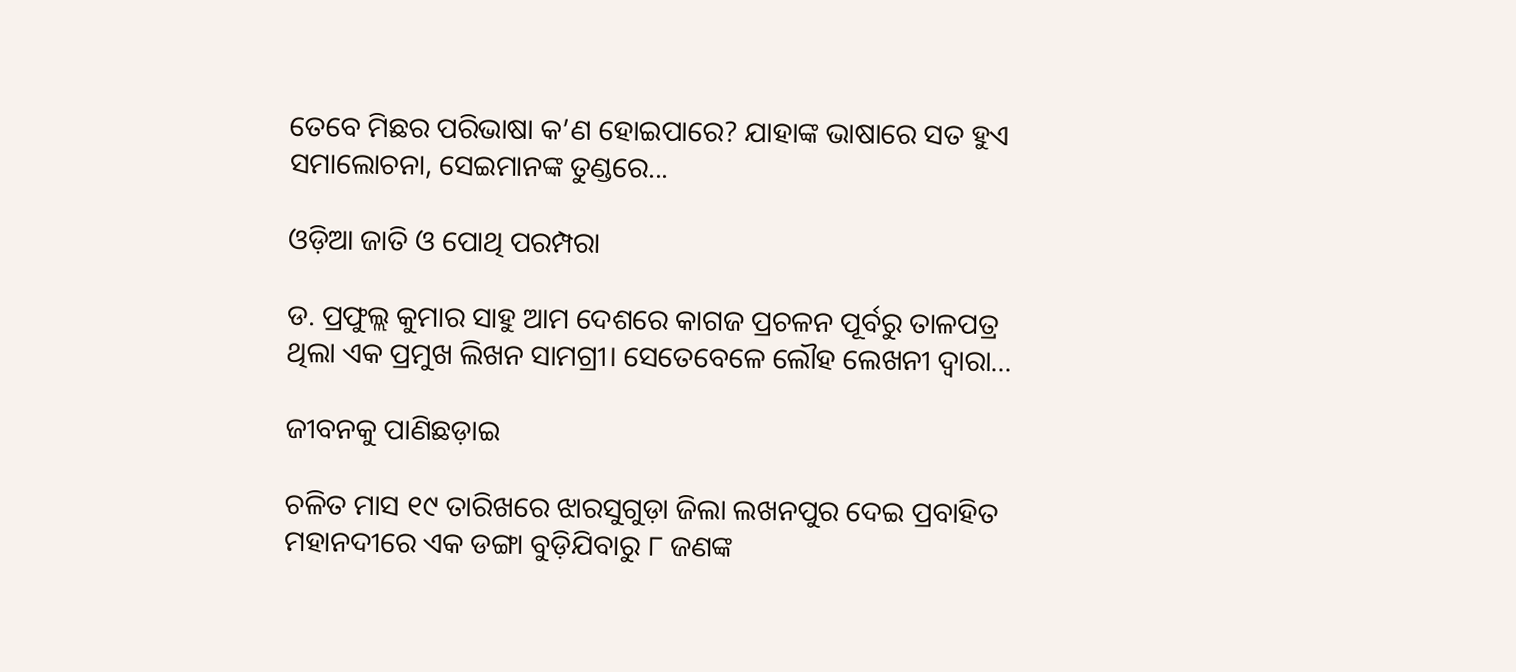ତେବେ ମିଛର ପରିଭାଷା କ’ଣ ହୋଇପାରେ? ଯାହାଙ୍କ ଭାଷାରେ ସତ ହୁଏ ସମାଲୋଚନା, ସେଇମାନଙ୍କ ତୁଣ୍ଡରେ...

ଓଡ଼ିଆ ଜାତି ଓ ପୋଥି ପରମ୍ପରା

ଡ. ପ୍ରଫୁଲ୍ଲ କୁମାର ସାହୁ ଆମ ଦେଶରେ କାଗଜ ପ୍ରଚଳନ ପୂର୍ବରୁ ତାଳପତ୍ର ଥିଲା ଏକ ପ୍ରମୁଖ ଲିଖନ ସାମଗ୍ରୀ। ସେତେବେଳେ ଲୌହ ଲେଖନୀ ଦ୍ୱାରା...

ଜୀବନକୁ ପାଣିଛଡ଼ାଇ

ଚଳିତ ମାସ ୧୯ ତାରିଖରେ ଝାରସୁଗୁଡ଼ା ଜିଲା ଲଖନପୁର ଦେଇ ପ୍ରବାହିତ ମହାନଦୀରେ ଏକ ଡଙ୍ଗା ବୁଡ଼ିଯିବାରୁ ୮ ଜଣଙ୍କ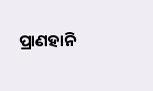ପ୍ରାଣହାନି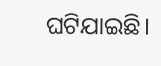ଘଟିଯାଇଛି।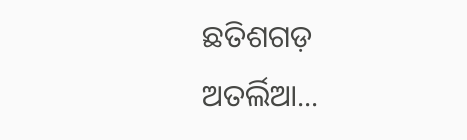ଛତିଶଗଡ଼ ଅତର୍ଲିଆ...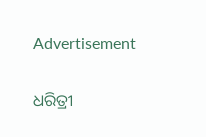Advertisement

ଧରିତ୍ରୀ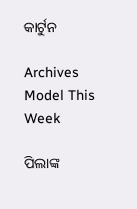କାର୍ଟୁନ

Archives
Model This Week

ପିଲାଙ୍କ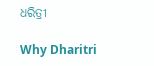ଧରିତ୍ରୀ

Why Dharitri